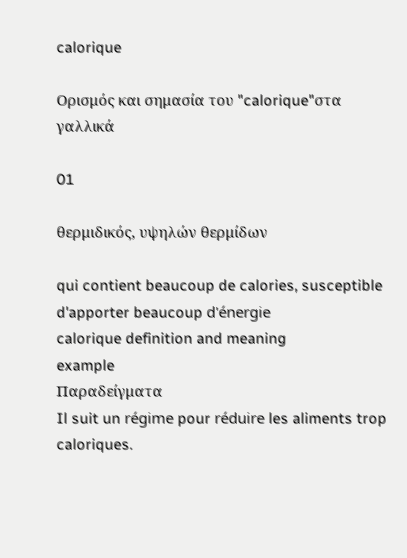calorique

Ορισμός και σημασία του "calorique"στα γαλλικά

01

θερμιδικός, υψηλών θερμίδων

qui contient beaucoup de calories, susceptible d'apporter beaucoup d'énergie
calorique definition and meaning
example
Παραδείγματα
Il suit un régime pour réduire les aliments trop caloriques.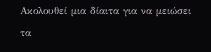Ακολουθεί μια δίαιτα για να μειώσει τα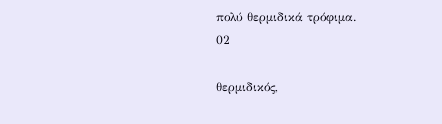πολύ θερμιδικά τρόφιμα.
02

θερμιδικός,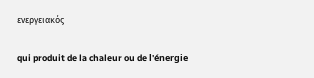ενεργειακός

qui produit de la chaleur ou de l'énergie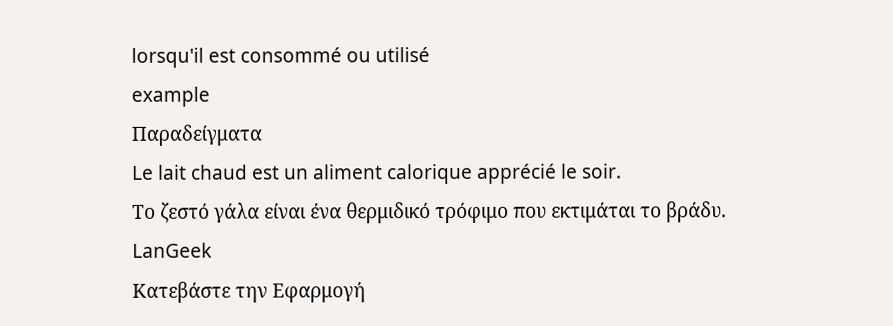lorsqu'il est consommé ou utilisé
example
Παραδείγματα
Le lait chaud est un aliment calorique apprécié le soir.
Το ζεστό γάλα είναι ένα θερμιδικό τρόφιμο που εκτιμάται το βράδυ.
LanGeek
Κατεβάστε την Εφαρμογή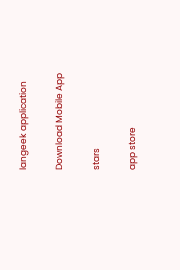langeek application

Download Mobile App

stars

app store